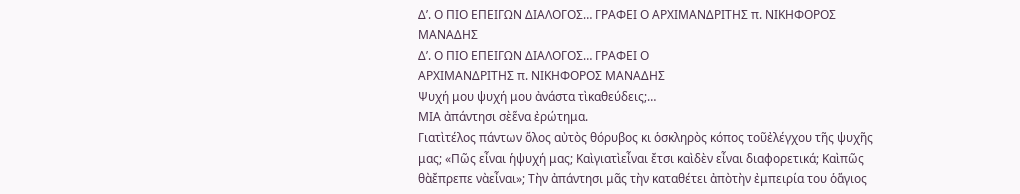Δ’. Ο ΠΙΟ ΕΠΕΙΓΩΝ ΔΙΑΛΟΓΟΣ… ΓΡΑΦΕΙ Ο ΑΡΧΙΜΑΝΔΡΙΤΗΣ π. ΝΙΚΗΦΟΡΟΣ ΜΑΝΑΔΗΣ
Δ’. Ο ΠΙΟ ΕΠΕΙΓΩΝ ΔΙΑΛΟΓΟΣ… ΓΡΑΦΕΙ Ο
ΑΡΧΙΜΑΝΔΡΙΤΗΣ π. ΝΙΚΗΦΟΡΟΣ ΜΑΝΑΔΗΣ
Ψυχή μου ψυχή μου ἀνάστα τὶκαθεύδεις;…
ΜΙΑ ἀπάντησι σὲἕνα ἐρώτημα.
Γιατὶτέλος πάντων ὅλος αὐτὸς θόρυβος κι ὁσκληρὸς κόπος τοῦἐλέγχου τῆς ψυχῆς μας; «Πῶς εἶναι ἡψυχή μας; Καὶγιατὶεἶναι ἔτσι καὶδὲν εἶναι διαφορετικά; Καὶπῶς θὰἔπρεπε νὰεἶναι»; Τὴν ἀπάντησι μᾶς τὴν καταθέτει ἀπὸτὴν ἐμπειρία του ὁἅγιος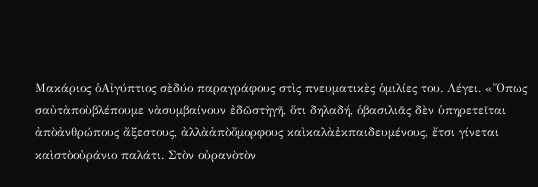Μακάριος ὁΑἰγύπτιος σὲδύο παραγράφους στὶς πνευματικὲς ὁμιλίες του. Λέγει. «Ὅπως σαὐτὰποὺβλέπουμε νὰσυμβαίνουν ἐδῶστὴγῆ, ὅτι δηλαδή, ὁβασιλιᾶς δὲν ὑπηρετεῖται ἀπὸἀνθρώπους ἄξεστους, ἀλλὰἀπὸὄμορφους καὶκαλὰἐκπαιδευμένους, ἔτσι γίνεται καὶστὸοὐράνιο παλάτι. Στὸν οὐρανὸτὸν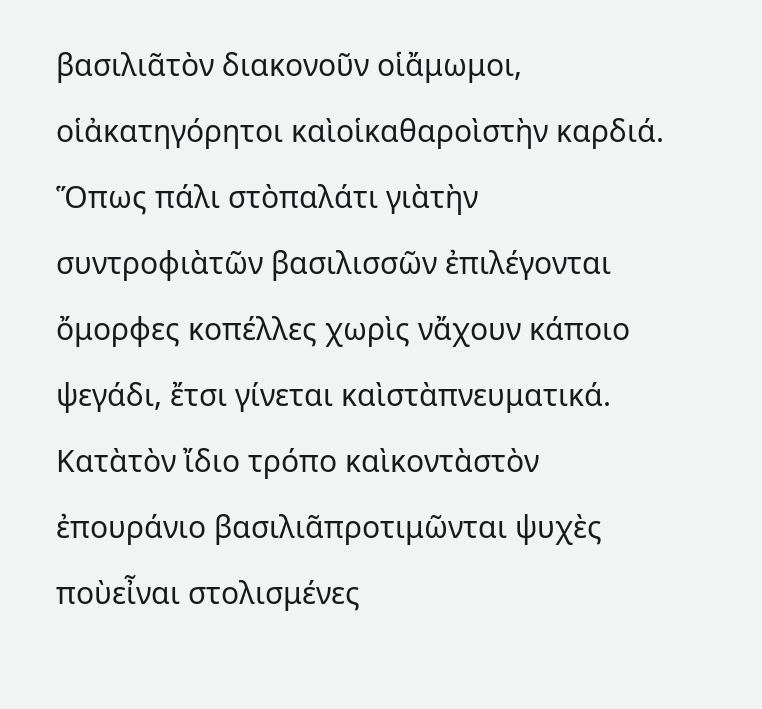βασιλιᾶτὸν διακονοῦν οἱἄμωμοι, οἱἀκατηγόρητοι καὶοἱκαθαροὶστὴν καρδιά. Ὅπως πάλι στὸπαλάτι γιὰτὴν συντροφιὰτῶν βασιλισσῶν ἐπιλέγονται ὄμορφες κοπέλλες χωρὶς νἄχουν κάποιο ψεγάδι, ἔτσι γίνεται καὶστὰπνευματικά. Κατὰτὸν ἴδιο τρόπο καὶκοντὰστὸν ἐπουράνιο βασιλιᾶπροτιμῶνται ψυχὲς ποὺεἶναι στολισμένες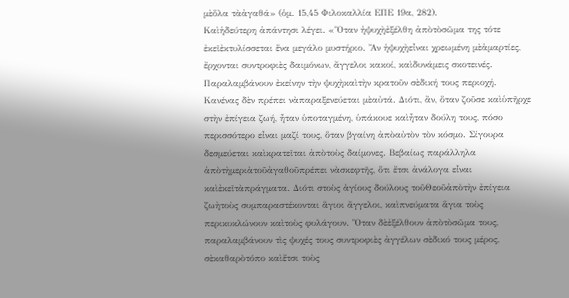μὲὅλα τὰἀγαθά» (ὁμ. 15,45 Φιλοκαλλία ΕΠΕ 19α, 282).
Καὶἡδεύτερη ἀπάντησι λέγει. «Ὅταν ἡψυχὴἐξέλθη ἀπὸτὸσῶμα της τότε ἐκεῖἐκτυλίσσεται ἕνα μεγάλο μυστήριο. Ἂν ἡψυχὴεἶναι χρεωμένη μὲἁμαρτίες, ἔρχονται συντροφιὲς δαιμόνων, ἄγγελοι κακοί, καὶδυνάμεις σκοτεινές. Παραλαμβάνουν ἐκείνην τὴν ψυχὴκαὶτὴν κρατοῦν σὲδική τους περιοχή. Κανένας δὲν πρέπει νὰπαραξενεύεται μὲαὐτά. Διότι, ἂν, ὅταν ζοῦσε καὶὑπῆρχε στὴν ἐπίγεια ζωή, ἦταν ὑποταγμένη, ὑπάκουε καὶἦταν δούλη τους, πόσο περισσότερο εἶναι μαζί τους, ὅταν βγαίνη ἀπὸαὐτὸν τὸν κόσμο. Σίγουρα δεσμεύεται καὶκρατεῖται ἀπὸτοὺς δαίμονες. Βεβαίως παράλληλα ἀπὸτὴμεριὰτοῦἀγαθοῦπρέπει νὰσκεφτῆς, ὅτι ἔτσι ἀνάλογα εἶναι καὶἐκεῖτὰπράγματα. Διότι στοὺς ἁγίους δούλους τοῦΘεοῦἀπὸτὴν ἐπίγεια ζωὴτοὺς συμπαραστέκονται ἅγιοι ἄγγελοι, καὶπνεύματα ἅγια τοὺς περικυκλώνουν καὶτοὺς φυλάγουν. Ὅταν δὲἐξέλθουν ἀπὸτὸσῶμα τους, παραλαμβάνουν τὶς ψυχές τους συντροφιὲς ἀγγέλων σὲδικό τους μέρος, σὲκαθαρὸτόπο καὶἔτσι τοὺς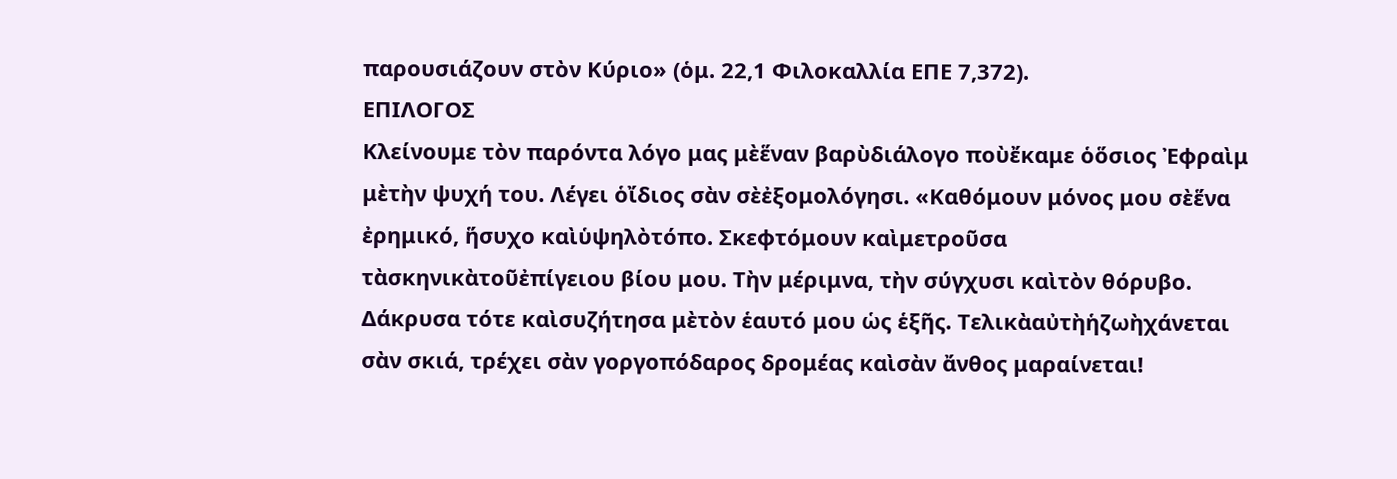παρουσιάζουν στὸν Κύριο» (ὁμ. 22,1 Φιλοκαλλία ΕΠΕ 7,372).
ΕΠΙΛΟΓΟΣ
Κλείνουμε τὸν παρόντα λόγο μας μὲἕναν βαρὺδιάλογο ποὺἔκαμε ὁὅσιος Ἐφραὶμ μὲτὴν ψυχή του. Λέγει ὁἴδιος σὰν σὲἐξομολόγησι. «Καθόμουν μόνος μου σὲἕνα ἐρημικό, ἥσυχο καὶὑψηλὸτόπο. Σκεφτόμουν καὶμετροῦσα τὰσκηνικὰτοῦἐπίγειου βίου μου. Τὴν μέριμνα, τὴν σύγχυσι καὶτὸν θόρυβο. Δάκρυσα τότε καὶσυζήτησα μὲτὸν ἑαυτό μου ὡς ἑξῆς. Τελικὰαὐτὴἡζωὴχάνεται σὰν σκιά, τρέχει σὰν γοργοπόδαρος δρομέας καὶσὰν ἄνθος μαραίνεται!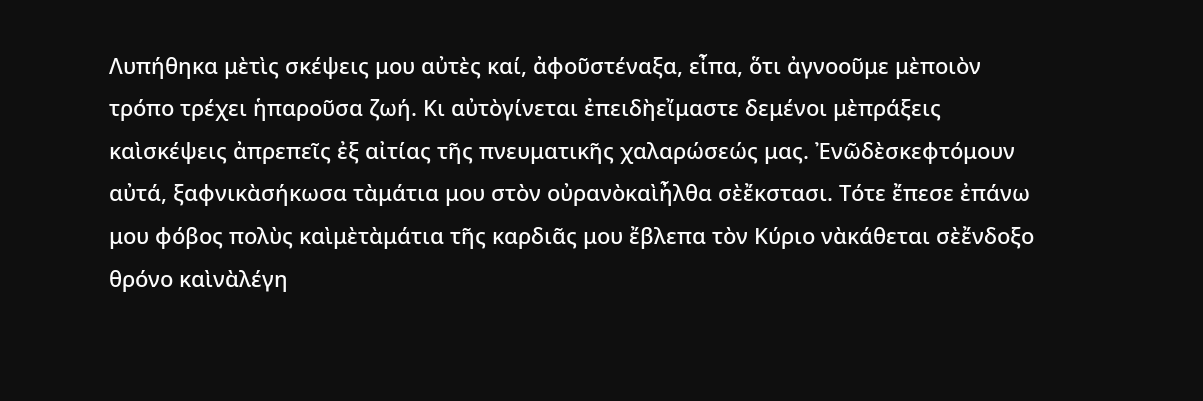Λυπήθηκα μὲτὶς σκέψεις μου αὐτὲς καί, ἀφοῦστέναξα, εἶπα, ὅτι ἀγνοοῦμε μὲποιὸν τρόπο τρέχει ἡπαροῦσα ζωή. Κι αὐτὸγίνεται ἐπειδὴεἴμαστε δεμένοι μὲπράξεις καὶσκέψεις ἀπρεπεῖς ἐξ αἰτίας τῆς πνευματικῆς χαλαρώσεώς μας. Ἐνῶδὲσκεφτόμουν αὐτά, ξαφνικὰσήκωσα τὰμάτια μου στὸν οὐρανὸκαὶἦλθα σὲἔκστασι. Τότε ἔπεσε ἐπάνω μου φόβος πολὺς καὶμὲτὰμάτια τῆς καρδιᾶς μου ἔβλεπα τὸν Κύριο νὰκάθεται σὲἔνδοξο θρόνο καὶνὰλέγη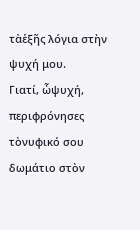τὰἑξῆς λόγια στὴν ψυχή μου.
Γιατί, ὦψυχή, περιφρόνησες τὸνυφικό σου δωμάτιο στὸν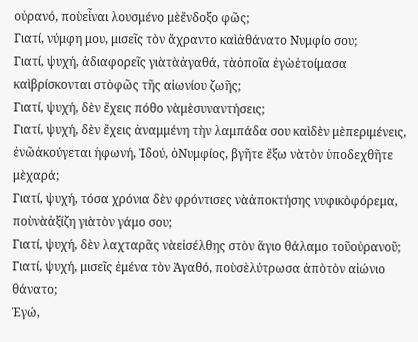οὐρανό, ποὺεἶναι λουσμένο μὲἔνδοξο φῶς;
Γιατί, νύμφη μου, μισεῖς τὸν ἄχραντο καὶἀθάνατο Νυμφίο σου;
Γιατί, ψυχή, ἀδιαφορεῖς γιὰτὰἀγαθά, τὰὁποῖα ἐγὼἑτοίμασα καὶβρίσκονται στὸφῶς τῆς αἰωνίου ζωῆς;
Γιατί, ψυχή, δὲν ἔχεις πόθο νὰμὲσυναντήσεις;
Γιατί, ψυχή, δὲν ἔχεις ἀναμμένη τὴν λαμπάδα σου καὶδὲν μὲπεριμένεις, ἐνῶἀκούγεται ἡφωνή, Ἰδού, ὁΝυμφίος, βγῆτε ἔξω νὰτὸν ὑποδεχθῆτε μὲχαρά;
Γιατί, ψυχή, τόσα χρόνια δὲν φρόντισες νὰἀποκτήσης νυφικὸφόρεμα, ποὺνὰἀξίζη γιὰτὸν γάμο σου;
Γιατί, ψυχή, δὲν λαχταρᾶς νὰεἰσέλθης στὸν ἅγιο θάλαμο τοῦοὐρανοῦ;
Γιατί, ψυχή, μισεῖς ἐμένα τὸν Ἀγαθό, ποὺσὲλύτρωσα ἀπὸτὸν αἰώνιο θάνατο;
Ἐγώ,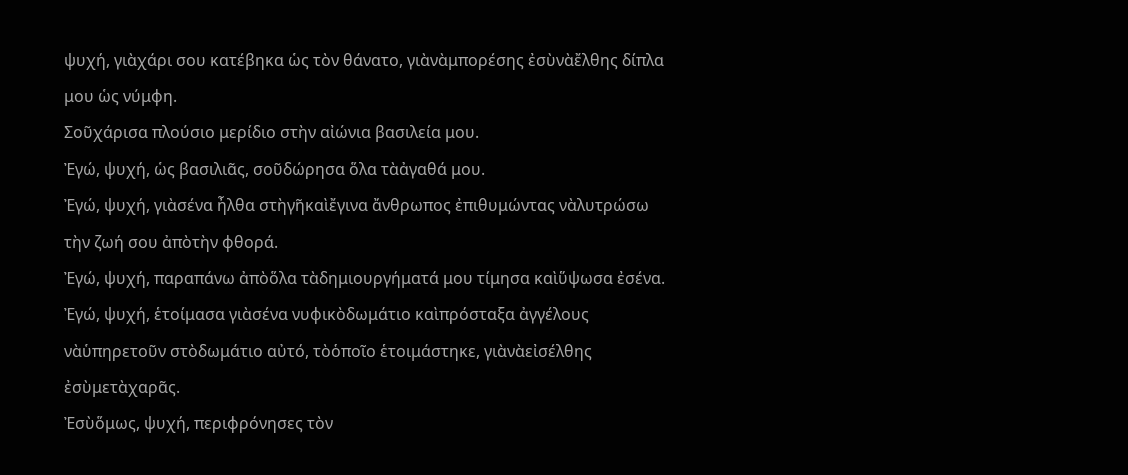ψυχή, γιὰχάρι σου κατέβηκα ὡς τὸν θάνατο, γιὰνὰμπορέσης ἐσὺνὰἔλθης δίπλα μου ὡς νύμφη.
Σοῦχάρισα πλούσιο μερίδιο στὴν αἰώνια βασιλεία μου.
Ἐγώ, ψυχή, ὡς βασιλιᾶς, σοῦδώρησα ὅλα τὰἀγαθά μου.
Ἐγώ, ψυχή, γιὰσένα ἦλθα στὴγῆκαὶἔγινα ἄνθρωπος ἐπιθυμώντας νὰλυτρώσω τὴν ζωή σου ἀπὸτὴν φθορά.
Ἐγώ, ψυχή, παραπάνω ἀπὸὅλα τὰδημιουργήματά μου τίμησα καὶὕψωσα ἐσένα.
Ἐγώ, ψυχή, ἑτοίμασα γιὰσένα νυφικὸδωμάτιο καὶπρόσταξα ἀγγέλους νὰὑπηρετοῦν στὸδωμάτιο αὐτό, τὸὁποῖο ἑτοιμάστηκε, γιὰνὰεἰσέλθης ἐσὺμετὰχαρᾶς.
Ἐσὺὅμως, ψυχή, περιφρόνησες τὸν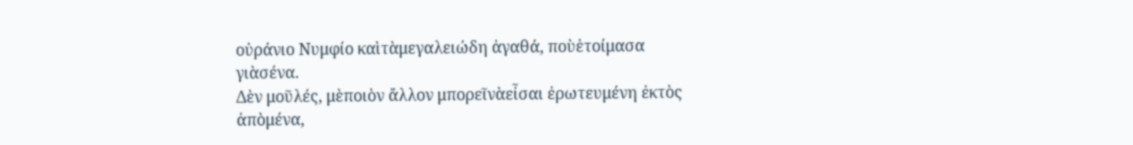οὐράνιο Νυμφίο καὶτὰμεγαλειώδη ἀγαθά, ποὺἑτοίμασα γιὰσένα.
Δὲν μοῦλές, μὲποιὸν ἄλλον μπορεῖνὰεἶσαι ἐρωτευμένη ἐκτὸς ἀπὸμένα,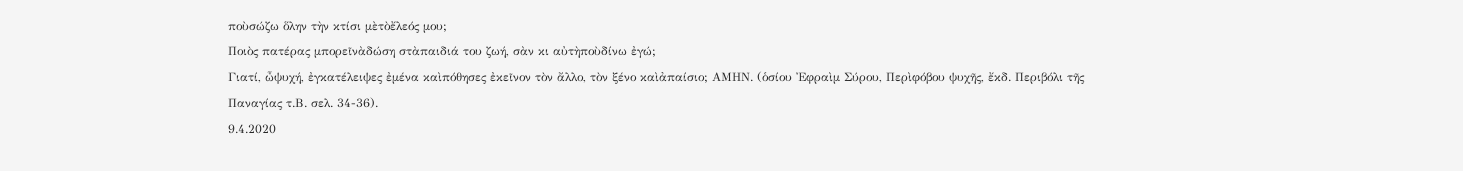ποὺσώζω ὅλην τὴν κτίσι μὲτὸἔλεός μου;
Ποιὸς πατέρας μπορεῖνὰδώση στὰπαιδιά του ζωή, σὰν κι αὐτὴποὺδίνω ἐγώ;
Γιατί, ὦψυχή, ἐγκατέλειψες ἐμένα καὶπόθησες ἐκεῖνον τὸν ἄλλο, τὸν ξένο καὶἀπαίσιο; ΑΜΗΝ. (ὁσίου Ἐφραὶμ Σύρου, Περὶφόβου ψυχῆς, ἔκδ. Περιβόλι τῆς Παναγίας τ.Β. σελ. 34-36).
9.4.2020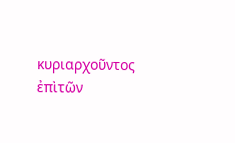κυριαρχοῦντος ἐπὶτῶν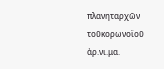πλανηταρχῶν τοῦκορωνοϊοῦ
ἀρ.νι.μα.